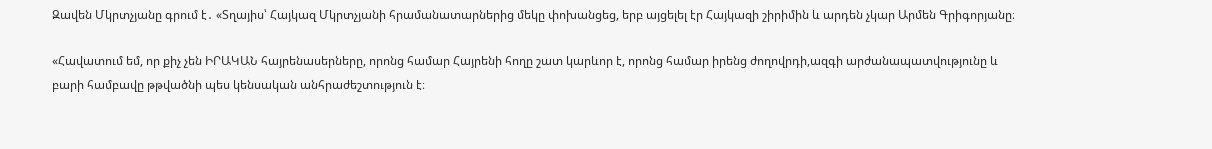Զավեն Մկրտչյանը գրում է․ «Տղայիս՝ Հայկազ Մկրտչյանի հրամանատարներից մեկը փոխանցեց, երբ այցելել էր Հայկազի շիրիմին և արդեն չկար Արմեն Գրիգորյանը։

«Հավատում եմ, որ քիչ չեն ԻՐԱԿԱՆ հայրենասերները, որոնց համար Հայրենի հողը շատ կարևոր է, որոնց համար իրենց ժողովրդի,ազգի արժանապատվությունը և բարի համբավը թթվածնի պես կենսական անհրաժեշտություն է։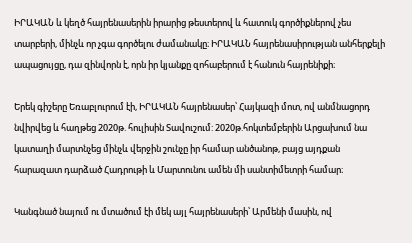ԻՐԱԿԱՆ և կեղծ հայրենասերին իրարից թեստերով և հատուկ գործիքներով չես տարբերի, մինչև որ չգա գործելու ժամանակը։ ԻՐԱԿԱՆ հայրենասիրության անհերքելի ապացույցը, դա զինվորն է, որն իր կյանքը զոհաբերում է հանուն հայրենիքի։

Երեկ գիշերը Եռաբլուրում էի, ԻՐԱԿԱՆ հայրենասեր՝ Հայկազի մոտ, ով անմնացորդ նվիրվեց և հաղթեց 2020թ. հուլիսին Տավուշում: 2020թ.հոկտեմբերին Արցախում նա կատաղի մարտնչեց մինչև վերջին շունչը իր համար անծանոթ, բայց այդքան հարազատ դարձած Հադրութի և Մարտունու ամեն մի սանտիմետրի համար։

Կանգնած նայում ու մտածում էի մեկ այլ հայրենասերի՝ Արմենի մասին, ով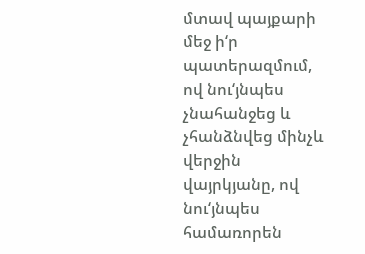մտավ պայքարի մեջ ի‘ր պատերազմում, ով նու‘յնպես չնահանջեց և չհանձնվեց մինչև վերջին վայրկյանը, ով նու‘յնպես համառորեն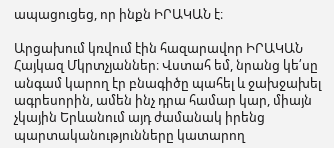ապացուցեց, որ ինքն ԻՐԱԿԱՆ է։

Արցախում կռվում էին հազարավոր ԻՐԱԿԱՆ Հայկազ Մկրտչյաններ։ Վստահ եմ, նրանց կե՛սը անգամ կարող էր բնագիծը պահել և ջախջախել ագրեսորին, ամեն ինչ դրա համար կար, միայն չկային Երևանում այդ ժամանակ իրենց պարտականությունները կատարող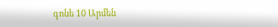գոնե 10 Արմեն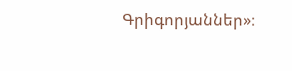Գրիգորյաններ»։